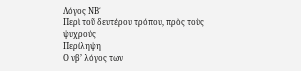Λόγος ΝΒ΄
Περὶ τοῦ δευτέρου τρόπου, πρὸς τοὺς ψυχρούς
Περίληψη
Ο νβ’ λόγος των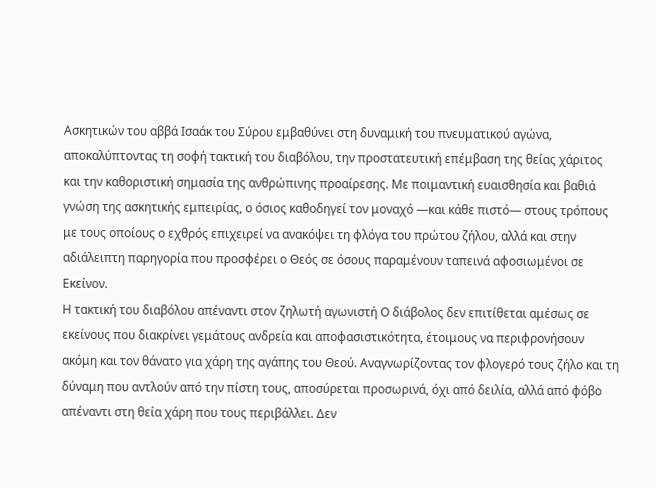Ασκητικών του αββά Ισαάκ του Σύρου εμβαθύνει στη δυναμική του πνευματικού αγώνα, αποκαλύπτοντας τη σοφή τακτική του διαβόλου, την προστατευτική επέμβαση της θείας χάριτος και την καθοριστική σημασία της ανθρώπινης προαίρεσης. Με ποιμαντική ευαισθησία και βαθιά γνώση της ασκητικής εμπειρίας, ο όσιος καθοδηγεί τον μοναχό —και κάθε πιστό— στους τρόπους με τους οποίους ο εχθρός επιχειρεί να ανακόψει τη φλόγα του πρώτου ζήλου, αλλά και στην αδιάλειπτη παρηγορία που προσφέρει ο Θεός σε όσους παραμένουν ταπεινά αφοσιωμένοι σε Εκείνον.
Η τακτική του διαβόλου απέναντι στον ζηλωτή αγωνιστή Ο διάβολος δεν επιτίθεται αμέσως σε εκείνους που διακρίνει γεμάτους ανδρεία και αποφασιστικότητα, έτοιμους να περιφρονήσουν ακόμη και τον θάνατο για χάρη της αγάπης του Θεού. Αναγνωρίζοντας τον φλογερό τους ζήλο και τη δύναμη που αντλούν από την πίστη τους, αποσύρεται προσωρινά, όχι από δειλία, αλλά από φόβο απέναντι στη θεία χάρη που τους περιβάλλει. Δεν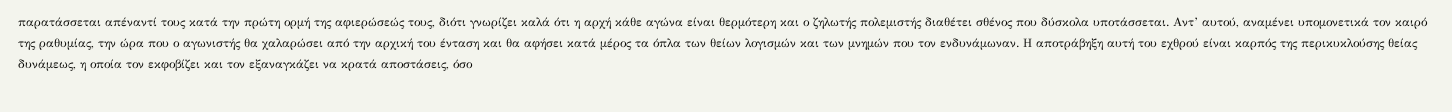παρατάσσεται απέναντί τους κατά την πρώτη ορμή της αφιερώσεώς τους, διότι γνωρίζει καλά ότι η αρχή κάθε αγώνα είναι θερμότερη και ο ζηλωτής πολεμιστής διαθέτει σθένος που δύσκολα υποτάσσεται. Αντ’ αυτού, αναμένει υπομονετικά τον καιρό της ραθυμίας, την ώρα που ο αγωνιστής θα χαλαρώσει από την αρχική του ένταση και θα αφήσει κατά μέρος τα όπλα των θείων λογισμών και των μνημών που τον ενδυνάμωναν. Η αποτράβηξη αυτή του εχθρού είναι καρπός της περικυκλούσης θείας δυνάμεως, η οποία τον εκφοβίζει και τον εξαναγκάζει να κρατά αποστάσεις, όσο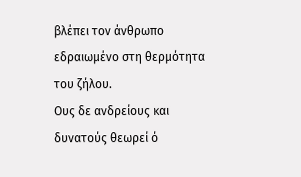βλέπει τον άνθρωπο εδραιωμένο στη θερμότητα του ζήλου.
Ους δε ανδρείους και δυνατούς θεωρεί ό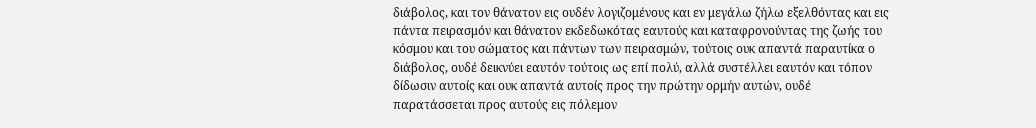διάβολος, και τον θάνατον εις ουδέν λογιζομένους και εν μεγάλω ζήλω εξελθόντας και εις πάντα πειρασμόν και θάνατον εκδεδωκότας εαυτούς και καταφρονούντας της ζωής του κόσμου και του σώματος και πάντων των πειρασμών, τούτοις ουκ απαντά παραυτίκα ο διάβολος, ουδέ δεικνύει εαυτόν τούτοις ως επί πολύ, αλλά συστέλλει εαυτόν και τόπον δίδωσιν αυτοίς και ουκ απαντά αυτοίς προς την πρώτην ορμήν αυτών, ουδέ παρατάσσεται προς αυτούς εις πόλεμον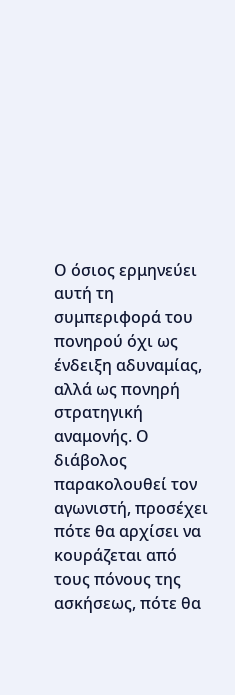Ο όσιος ερμηνεύει αυτή τη συμπεριφορά του πονηρού όχι ως ένδειξη αδυναμίας, αλλά ως πονηρή στρατηγική αναμονής. Ο διάβολος παρακολουθεί τον αγωνιστή, προσέχει πότε θα αρχίσει να κουράζεται από τους πόνους της ασκήσεως, πότε θα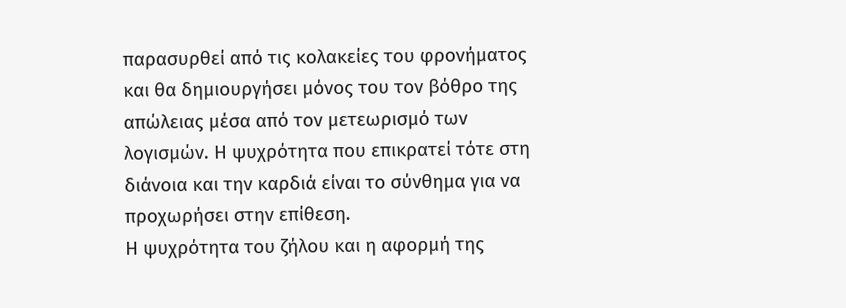παρασυρθεί από τις κολακείες του φρονήματος και θα δημιουργήσει μόνος του τον βόθρο της απώλειας μέσα από τον μετεωρισμό των λογισμών. Η ψυχρότητα που επικρατεί τότε στη διάνοια και την καρδιά είναι το σύνθημα για να προχωρήσει στην επίθεση.
Η ψυχρότητα του ζήλου και η αφορμή της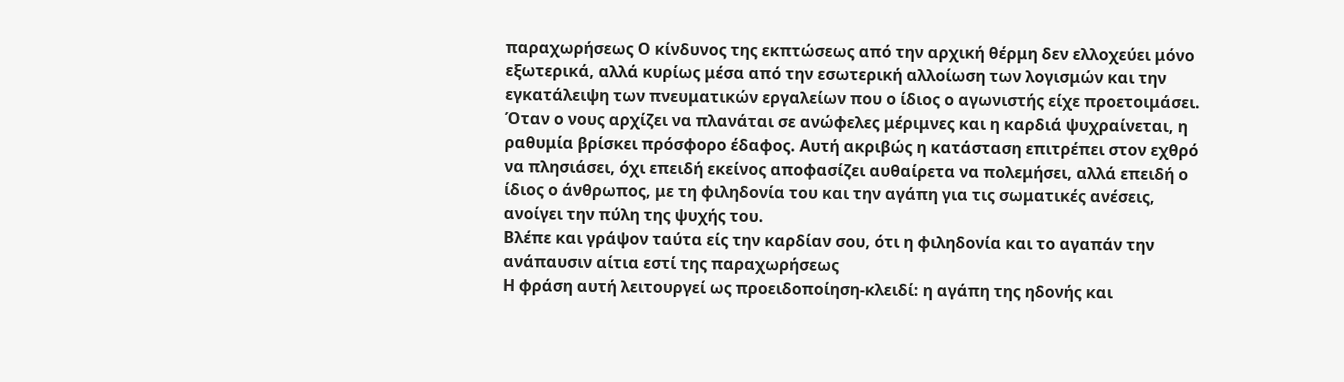παραχωρήσεως Ο κίνδυνος της εκπτώσεως από την αρχική θέρμη δεν ελλοχεύει μόνο εξωτερικά, αλλά κυρίως μέσα από την εσωτερική αλλοίωση των λογισμών και την εγκατάλειψη των πνευματικών εργαλείων που ο ίδιος ο αγωνιστής είχε προετοιμάσει. Όταν ο νους αρχίζει να πλανάται σε ανώφελες μέριμνες και η καρδιά ψυχραίνεται, η ραθυμία βρίσκει πρόσφορο έδαφος. Αυτή ακριβώς η κατάσταση επιτρέπει στον εχθρό να πλησιάσει, όχι επειδή εκείνος αποφασίζει αυθαίρετα να πολεμήσει, αλλά επειδή ο ίδιος ο άνθρωπος, με τη φιληδονία του και την αγάπη για τις σωματικές ανέσεις, ανοίγει την πύλη της ψυχής του.
Βλέπε και γράψον ταύτα είς την καρδίαν σου, ότι η φιληδονία και το αγαπάν την ανάπαυσιν αίτια εστί της παραχωρήσεως
Η φράση αυτή λειτουργεί ως προειδοποίηση-κλειδί: η αγάπη της ηδονής και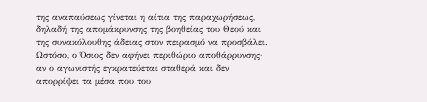της αναπαύσεως γίνεται η αίτια της παραχωρήσεως, δηλαδή της απομάκρυνσης της βοηθείας του Θεού και της συνακόλουθης άδειας στον πειρασμό να προσβάλει. Ωστόσο, ο Όσιος δεν αφήνει περιθώριο αποθάρρυνσης· αν ο αγωνιστής εγκρατεύεται σταθερά και δεν απορρίψει τα μέσα που του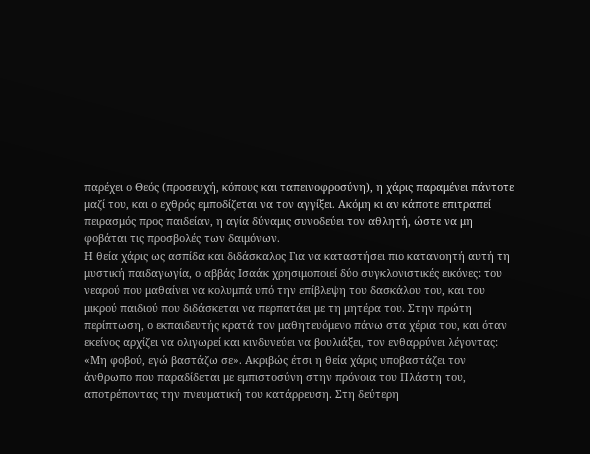παρέχει ο Θεός (προσευχή, κόπους και ταπεινοφροσύνη), η χάρις παραμένει πάντοτε μαζί του, και ο εχθρός εμποδίζεται να τον αγγίξει. Ακόμη κι αν κάποτε επιτραπεί πειρασμός προς παιδείαν, η αγία δύναμις συνοδεύει τον αθλητή, ώστε να μη φοβάται τις προσβολές των δαιμόνων.
Η θεία χάρις ως ασπίδα και διδάσκαλος Για να καταστήσει πιο κατανοητή αυτή τη μυστική παιδαγωγία, ο αββάς Ισαάκ χρησιμοποιεί δύο συγκλονιστικές εικόνες: του νεαρού που μαθαίνει να κολυμπά υπό την επίβλεψη του δασκάλου του, και του μικρού παιδιού που διδάσκεται να περπατάει με τη μητέρα του. Στην πρώτη περίπτωση, ο εκπαιδευτής κρατά τον μαθητευόμενο πάνω στα χέρια του, και όταν εκείνος αρχίζει να ολιγωρεί και κινδυνεύει να βουλιάξει, τον ενθαρρύνει λέγοντας: «Μη φοβού, εγώ βαστάζω σε». Ακριβώς έτσι η θεία χάρις υποβαστάζει τον άνθρωπο που παραδίδεται με εμπιστοσύνη στην πρόνοια του Πλάστη του, αποτρέποντας την πνευματική του κατάρρευση. Στη δεύτερη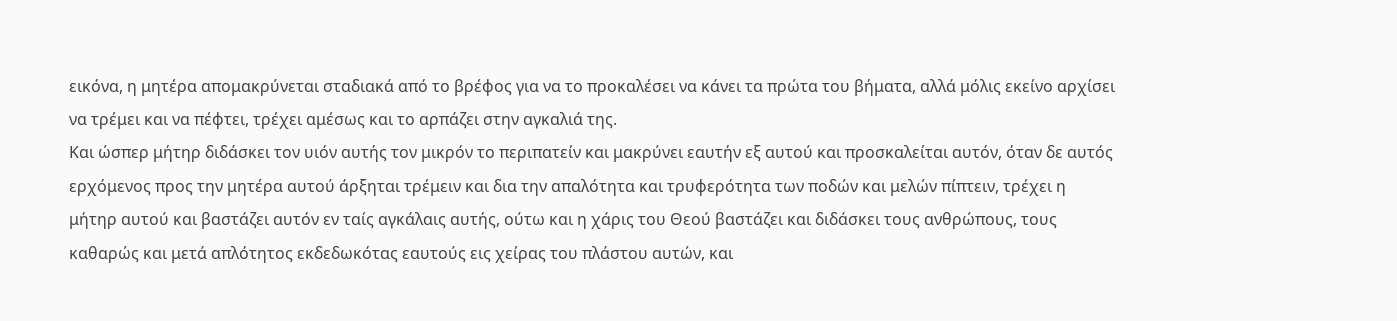εικόνα, η μητέρα απομακρύνεται σταδιακά από το βρέφος για να το προκαλέσει να κάνει τα πρώτα του βήματα, αλλά μόλις εκείνο αρχίσει να τρέμει και να πέφτει, τρέχει αμέσως και το αρπάζει στην αγκαλιά της.
Και ώσπερ μήτηρ διδάσκει τον υιόν αυτής τον μικρόν το περιπατείν και μακρύνει εαυτήν εξ αυτού και προσκαλείται αυτόν, όταν δε αυτός ερχόμενος προς την μητέρα αυτού άρξηται τρέμειν και δια την απαλότητα και τρυφερότητα των ποδών και μελών πίπτειν, τρέχει η μήτηρ αυτού και βαστάζει αυτόν εν ταίς αγκάλαις αυτής, ούτω και η χάρις του Θεού βαστάζει και διδάσκει τους ανθρώπους, τους καθαρώς και μετά απλότητος εκδεδωκότας εαυτούς εις χείρας του πλάστου αυτών, και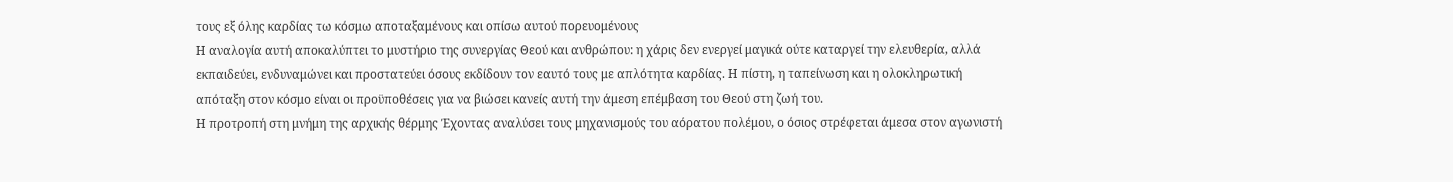τους εξ όλης καρδίας τω κόσμω αποταξαμένους και οπίσω αυτού πορευομένους
Η αναλογία αυτή αποκαλύπτει το μυστήριο της συνεργίας Θεού και ανθρώπου: η χάρις δεν ενεργεί μαγικά ούτε καταργεί την ελευθερία, αλλά εκπαιδεύει, ενδυναμώνει και προστατεύει όσους εκδίδουν τον εαυτό τους με απλότητα καρδίας. Η πίστη, η ταπείνωση και η ολοκληρωτική απόταξη στον κόσμο είναι οι προϋποθέσεις για να βιώσει κανείς αυτή την άμεση επέμβαση του Θεού στη ζωή του.
Η προτροπή στη μνήμη της αρχικής θέρμης Έχοντας αναλύσει τους μηχανισμούς του αόρατου πολέμου, ο όσιος στρέφεται άμεσα στον αγωνιστή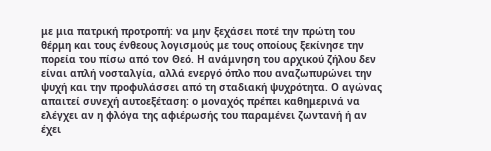με μια πατρική προτροπή: να μην ξεχάσει ποτέ την πρώτη του θέρμη και τους ένθεους λογισμούς με τους οποίους ξεκίνησε την πορεία του πίσω από τον Θεό. Η ανάμνηση του αρχικού ζήλου δεν είναι απλή νοσταλγία, αλλά ενεργό όπλο που αναζωπυρώνει την ψυχή και την προφυλάσσει από τη σταδιακή ψυχρότητα. Ο αγώνας απαιτεί συνεχή αυτοεξέταση: ο μοναχός πρέπει καθημερινά να ελέγχει αν η φλόγα της αφιέρωσής του παραμένει ζωντανή ή αν έχει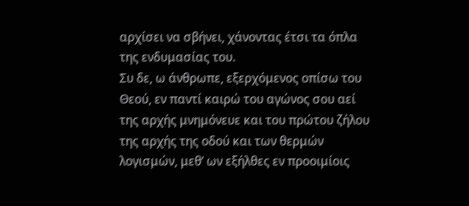αρχίσει να σβήνει, χάνοντας έτσι τα όπλα της ενδυμασίας του.
Συ δε, ω άνθρωπε, εξερχόμενος οπίσω του Θεού, εν παντί καιρώ του αγώνος σου αεί της αρχής μνημόνευε και του πρώτου ζήλου της αρχής της οδού και των θερμών λογισμών, μεθ’ ων εξήλθες εν προοιμίοις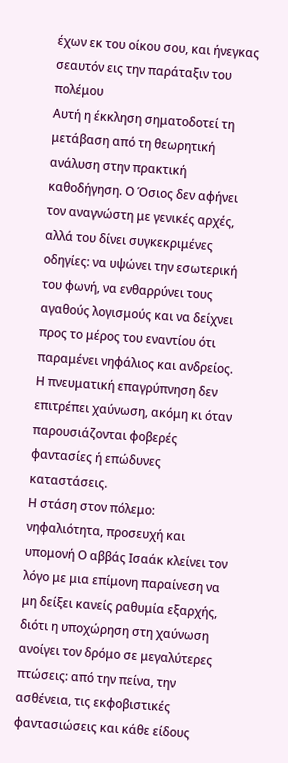έχων εκ του οίκου σου, και ήνεγκας σεαυτόν εις την παράταξιν του πολέμου
Αυτή η έκκληση σηματοδοτεί τη μετάβαση από τη θεωρητική ανάλυση στην πρακτική καθοδήγηση. Ο Όσιος δεν αφήνει τον αναγνώστη με γενικές αρχές, αλλά του δίνει συγκεκριμένες οδηγίες: να υψώνει την εσωτερική του φωνή, να ενθαρρύνει τους αγαθούς λογισμούς και να δείχνει προς το μέρος του εναντίου ότι παραμένει νηφάλιος και ανδρείος. Η πνευματική επαγρύπνηση δεν επιτρέπει χαύνωση, ακόμη κι όταν παρουσιάζονται φοβερές φαντασίες ή επώδυνες καταστάσεις.
Η στάση στον πόλεμο: νηφαλιότητα, προσευχή και υπομονή Ο αββάς Ισαάκ κλείνει τον λόγο με μια επίμονη παραίνεση να μη δείξει κανείς ραθυμία εξαρχής, διότι η υποχώρηση στη χαύνωση ανοίγει τον δρόμο σε μεγαλύτερες πτώσεις: από την πείνα, την ασθένεια, τις εκφοβιστικές φαντασιώσεις και κάθε είδους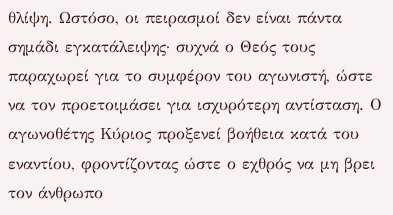θλίψη. Ωστόσο, οι πειρασμοί δεν είναι πάντα σημάδι εγκατάλειψης· συχνά ο Θεός τους παραχωρεί για το συμφέρον του αγωνιστή, ώστε να τον προετοιμάσει για ισχυρότερη αντίσταση. Ο αγωνοθέτης Κύριος προξενεί βοήθεια κατά του εναντίου, φροντίζοντας ώστε ο εχθρός να μη βρει τον άνθρωπο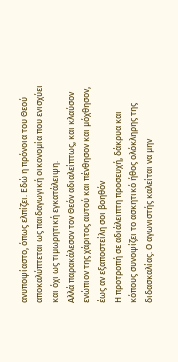ανυποψίαστο, όπως ελπίζει. Εδώ η πρόνοια του Θεού αποκαλύπτεται ως παιδαγωγική οικονομία που ενισχύει και όχι ως τιμωρητική εγκατάλειψη.
Αλλά παρακάλεσον τον Θεόν αδιαλείπτως, και κλαύσον ενώπιον της χάριτος αυτού και πένθησον και μόχθησον, έως αν εξαποστείλη σοι βοηθόν
Η προτροπή σε αδιάλειπτη προσευχή, δάκρυα και κόπους συνοψίζει το ασκητικό ήθος ολόκληρης της διδασκαλίας. Ο αγωνιστής καλείται να μην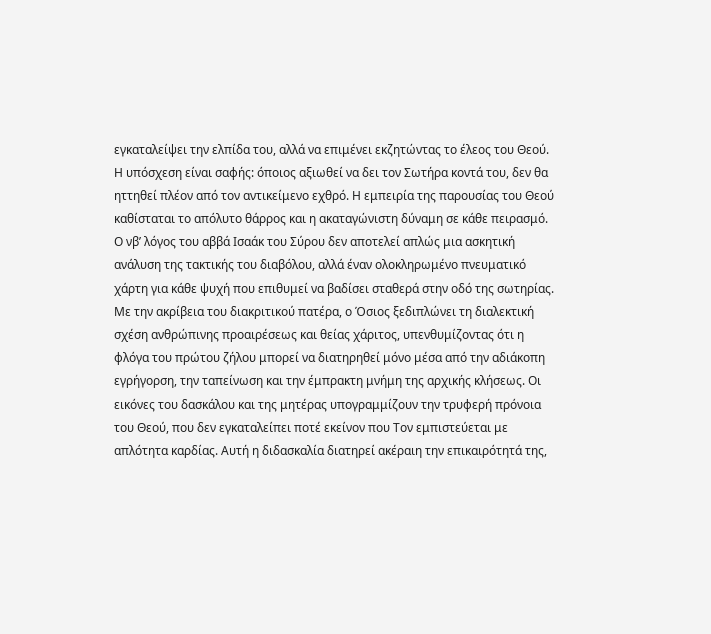εγκαταλείψει την ελπίδα του, αλλά να επιμένει εκζητώντας το έλεος του Θεού. Η υπόσχεση είναι σαφής: όποιος αξιωθεί να δει τον Σωτήρα κοντά του, δεν θα ηττηθεί πλέον από τον αντικείμενο εχθρό. Η εμπειρία της παρουσίας του Θεού καθίσταται το απόλυτο θάρρος και η ακαταγώνιστη δύναμη σε κάθε πειρασμό.
Ο νβ’ λόγος του αββά Ισαάκ του Σύρου δεν αποτελεί απλώς μια ασκητική ανάλυση της τακτικής του διαβόλου, αλλά έναν ολοκληρωμένο πνευματικό χάρτη για κάθε ψυχή που επιθυμεί να βαδίσει σταθερά στην οδό της σωτηρίας. Με την ακρίβεια του διακριτικού πατέρα, ο Όσιος ξεδιπλώνει τη διαλεκτική σχέση ανθρώπινης προαιρέσεως και θείας χάριτος, υπενθυμίζοντας ότι η φλόγα του πρώτου ζήλου μπορεί να διατηρηθεί μόνο μέσα από την αδιάκοπη εγρήγορση, την ταπείνωση και την έμπρακτη μνήμη της αρχικής κλήσεως. Οι εικόνες του δασκάλου και της μητέρας υπογραμμίζουν την τρυφερή πρόνοια του Θεού, που δεν εγκαταλείπει ποτέ εκείνον που Τον εμπιστεύεται με απλότητα καρδίας. Αυτή η διδασκαλία διατηρεί ακέραιη την επικαιρότητά της,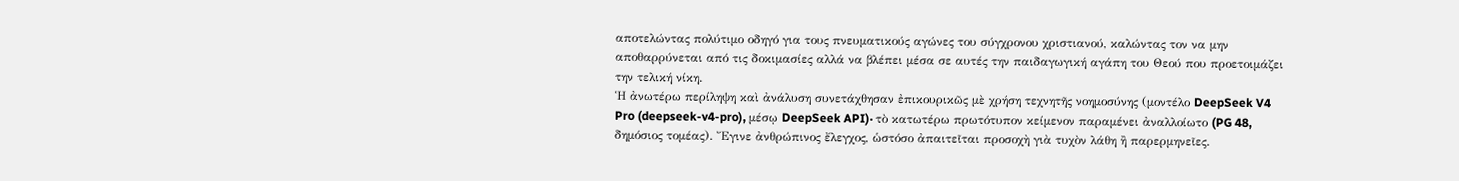αποτελώντας πολύτιμο οδηγό για τους πνευματικούς αγώνες του σύγχρονου χριστιανού, καλώντας τον να μην αποθαρρύνεται από τις δοκιμασίες αλλά να βλέπει μέσα σε αυτές την παιδαγωγική αγάπη του Θεού που προετοιμάζει την τελική νίκη.
Ἡ ἀνωτέρω περίληψη καὶ ἀνάλυση συνετάχθησαν ἐπικουρικῶς μὲ χρήση τεχνητῆς νοημοσύνης (μοντέλο DeepSeek V4 Pro (deepseek-v4-pro), μέσῳ DeepSeek API)· τὸ κατωτέρω πρωτότυπον κείμενον παραμένει ἀναλλοίωτο (PG 48, δημόσιος τομέας). Ἔγινε ἀνθρώπινος ἔλεγχος, ὡστόσο ἀπαιτεῖται προσοχὴ γιὰ τυχὸν λάθη ἢ παρερμηνεῖες.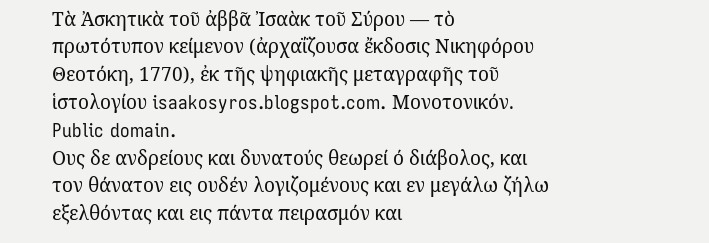Τὰ Ἀσκητικὰ τοῦ ἀββᾶ Ἰσαὰκ τοῦ Σύρου — τὸ πρωτότυπον κείμενον (ἀρχαΐζουσα ἔκδοσις Νικηφόρου Θεοτόκη, 1770), ἐκ τῆς ψηφιακῆς μεταγραφῆς τοῦ ἱστολογίου isaakosyros.blogspot.com. Μονοτονικόν. Public domain.
Ους δε ανδρείους και δυνατούς θεωρεί ό διάβολος, και τον θάνατον εις ουδέν λογιζομένους και εν μεγάλω ζήλω εξελθόντας και εις πάντα πειρασμόν και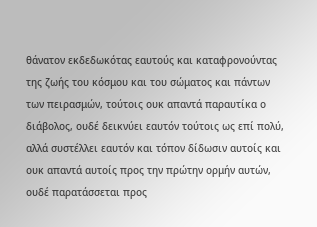θάνατον εκδεδωκότας εαυτούς και καταφρονούντας της ζωής του κόσμου και του σώματος και πάντων των πειρασμών, τούτοις ουκ απαντά παραυτίκα ο διάβολος, ουδέ δεικνύει εαυτόν τούτοις ως επί πολύ, αλλά συστέλλει εαυτόν και τόπον δίδωσιν αυτοίς και ουκ απαντά αυτοίς προς την πρώτην ορμήν αυτών, ουδέ παρατάσσεται προς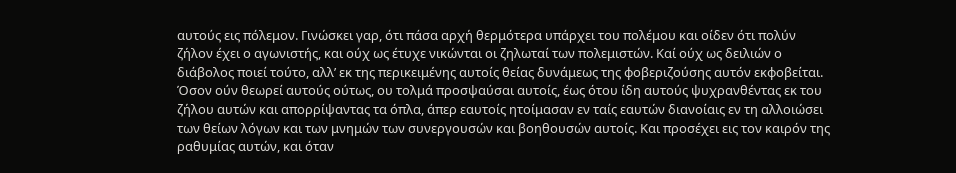αυτούς εις πόλεμον. Γινώσκει γαρ, ότι πάσα αρχή θερμότερα υπάρχει του πολέμου και οίδεν ότι πολύν ζήλον έχει ο αγωνιστής, και ούχ ως έτυχε νικώνται οι ζηλωταί των πολεμιστών. Καί ούχ ως δειλιών ο διάβολος ποιεί τούτο, αλλ’ εκ της περικειμένης αυτοίς θείας δυνάμεως της φοβεριζούσης αυτόν εκφοβείται. Όσον ούν θεωρεί αυτούς ούτως, ου τολμά προσψαύσαι αυτοίς, έως ότου ίδη αυτούς ψυχρανθέντας εκ του ζήλου αυτών και απορρίψαντας τα όπλα, άπερ εαυτοίς ητοίμασαν εν ταίς εαυτών διανοίαις εν τη αλλοιώσει των θείων λόγων και των μνημών των συνεργουσών και βοηθουσών αυτοίς. Και προσέχει εις τον καιρόν της ραθυμίας αυτών, και όταν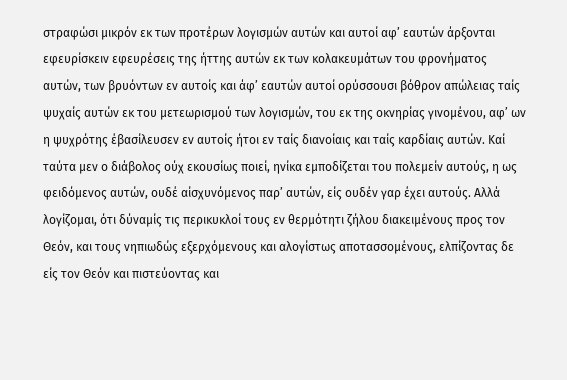στραφώσι μικρόν εκ των προτέρων λογισμών αυτών και αυτοί αφ’ εαυτών άρξονται εφευρίσκειν εφευρέσεις της ήττης αυτών εκ των κολακευμάτων του φρονήματος αυτών, των βρυόντων εν αυτοίς και άφ’ εαυτών αυτοί ορύσσουσι βόθρον απώλειας ταίς ψυχαίς αυτών εκ του μετεωρισμού των λογισμών, του εκ της οκνηρίας γινομένου, αφ’ ων η ψυχρότης έβασίλευσεν εν αυτοίς ήτοι εν ταίς διανοίαις και ταίς καρδίαις αυτών. Καί ταύτα μεν ο διάβολος ούχ εκουσίως ποιεί, ηνίκα εμποδίζεται του πολεμείν αυτούς, η ως φειδόμενος αυτών, ουδέ αίσχυνόμενος παρ’ αυτών, είς ουδέν γαρ έχει αυτούς. Αλλά λογίζομαι, ότι δύναμίς τις περικυκλοί τους εν θερμότητι ζήλου διακειμένους προς τον Θεόν, και τους νηπιωδώς εξερχόμενους και αλογίστως αποτασσομένους, ελπίζοντας δε είς τον Θεόν και πιστεύοντας και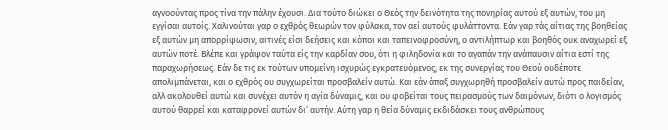αγνοούντας προς τίνα την πάλην έχουσι. Δια τούτο διώκει ο Θεός την δεινότητα της πονηρίας αυτού εξ αυτών, του μη εγγίσαι αυτοίς. Χαλινούται γαρ ο εχθρός θεωρών τον φύλακα, τον αεί αυτούς φυλάττοντα. Εάν γαρ τάς αίτιας της βοηθείας εξ αυτών μη απορρίψωσιν, αιτινές είσι δεήσεις και κόποι και ταπεινοφροσύνη, ο αντιλήπτωρ και βοηθός ουκ αναχωρεί εξ αυτών ποτέ. Βλέπε και γράψον ταύτα είς την καρδίαν σου, ότι η φιληδονία και το αγαπάν την ανάπαυσιν αίτια εστί της παραχωρήσεως. Εάν δε τις εκ τούτων υπομείνη ισχυρώς εγκρατευόμενος, εκ της συνεργίας του Θεού ουδέποτε απολιμπάνεται, και ο εχθρός ου συγχωρείται προσβαλείν αυτώ. Και εάν άπαξ συγχωρηθή προσβαλείν αυτώ προς παιδείαν, αλλ ακολουθεί αυτώ και συνέχει αυτόν η αγία δύναμις, και ου φοβείται τους πειρασμούς των δαιμόνων, διότι ο λογισμός αυτού θαρρεί και καταφρονεί αυτών δι’ αυτήν. Αύτη γαρ η θεία δύναμις εκδιδάσκει τους ανθρώπους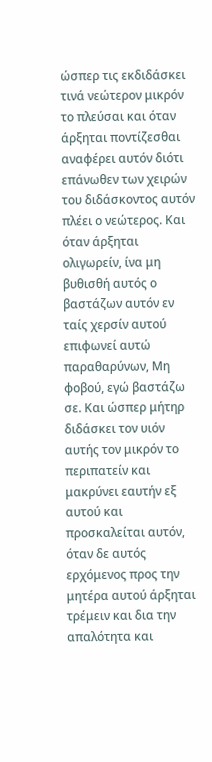ώσπερ τις εκδιδάσκει τινά νεώτερον μικρόν το πλεύσαι και όταν άρξηται ποντίζεσθαι αναφέρει αυτόν διότι επάνωθεν των χειρών του διδάσκοντος αυτόν πλέει ο νεώτερος. Και όταν άρξηται ολιγωρείν, ίνα μη βυθισθή αυτός ο βαστάζων αυτόν εν ταίς χερσίν αυτού επιφωνεί αυτώ παραθαρύνων, Μη φοβού, εγώ βαστάζω σε. Και ώσπερ μήτηρ διδάσκει τον υιόν αυτής τον μικρόν το περιπατείν και μακρύνει εαυτήν εξ αυτού και προσκαλείται αυτόν, όταν δε αυτός ερχόμενος προς την μητέρα αυτού άρξηται τρέμειν και δια την απαλότητα και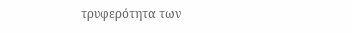τρυφερότητα των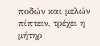ποδών και μελών πίπτειν, τρέχει η μήτηρ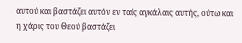αυτού και βαστάζει αυτόν εν ταίς αγκάλαις αυτής, ούτω και η χάρις του Θεού βαστάζει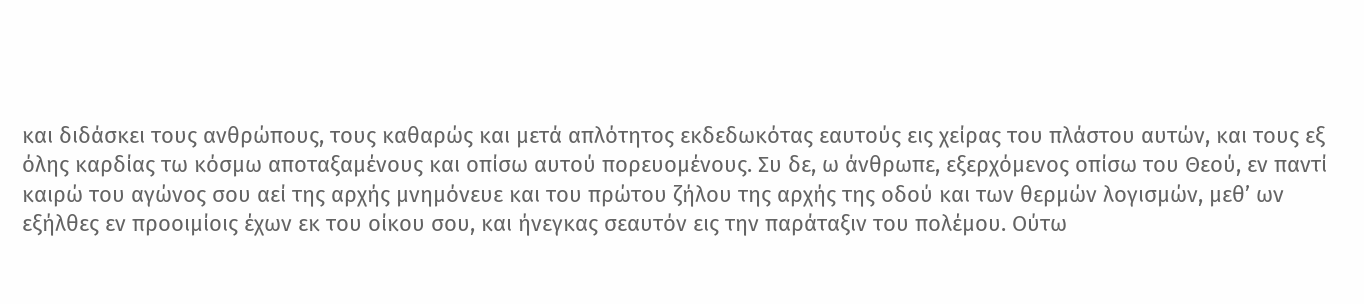και διδάσκει τους ανθρώπους, τους καθαρώς και μετά απλότητος εκδεδωκότας εαυτούς εις χείρας του πλάστου αυτών, και τους εξ όλης καρδίας τω κόσμω αποταξαμένους και οπίσω αυτού πορευομένους. Συ δε, ω άνθρωπε, εξερχόμενος οπίσω του Θεού, εν παντί καιρώ του αγώνος σου αεί της αρχής μνημόνευε και του πρώτου ζήλου της αρχής της οδού και των θερμών λογισμών, μεθ’ ων εξήλθες εν προοιμίοις έχων εκ του οίκου σου, και ήνεγκας σεαυτόν εις την παράταξιν του πολέμου. Ούτω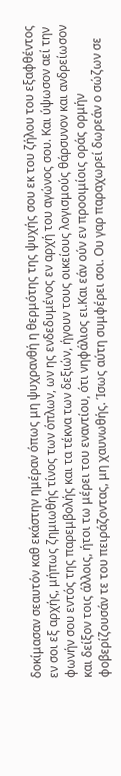δοκίμασαν σεαυτόν καθ εκάστην ημέραν όπως μη ψυχρανθή η θερμότης της ψυχής σου εκ του ζήλου του εξαφθέντος εν σοι εξ αρχής, μήπως ζημιωθής τίνος των όπλων, ων ης ενδεδυμένος εν αρχή του αγώνος σου. Και ύψωσον αεί την φωνήν σου εντός της παρεμβολής και τα τέκνα των δεξιών, ήγουν τους οικείους λογισμούς θάρσυνον και ανδρείωσον και δείξον τοις άλλοις, ήτοι τω μέρει του εναντίου, ότι νηφάλιος ει.Και εάν ούν εν προοιμίοις οράς ορμήν φοβερίζουσάν τε του πειράζοντας, μη χαυνωθής. Ίσως αύτη συμφέρει σοι. Ου γαρ παραχωρεί δωρεάν ο σώζων σε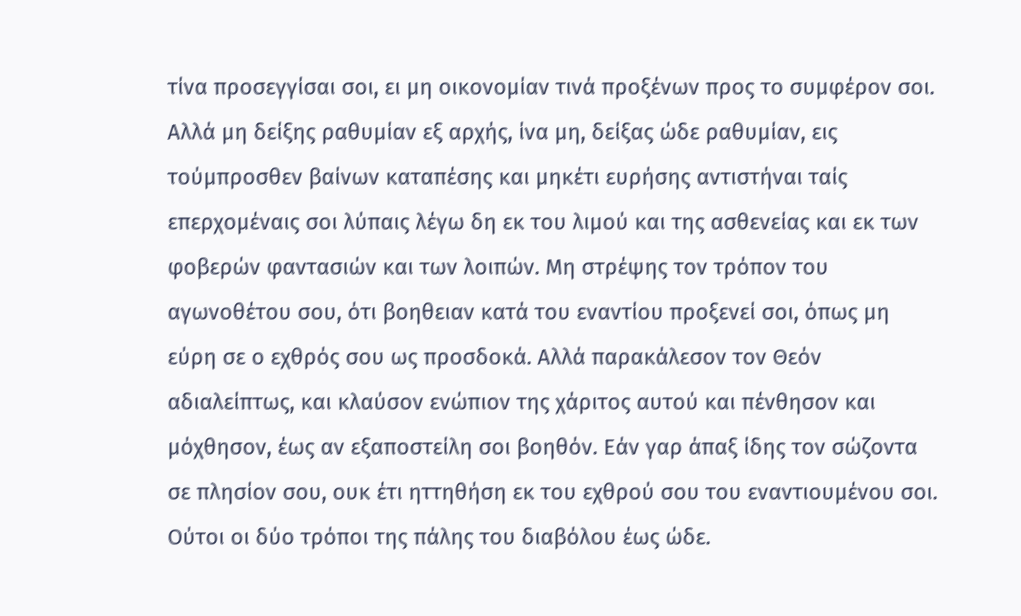τίνα προσεγγίσαι σοι, ει μη οικονομίαν τινά προξένων προς το συμφέρον σοι. Αλλά μη δείξης ραθυμίαν εξ αρχής, ίνα μη, δείξας ώδε ραθυμίαν, εις τούμπροσθεν βαίνων καταπέσης και μηκέτι ευρήσης αντιστήναι ταίς επερχομέναις σοι λύπαις λέγω δη εκ του λιμού και της ασθενείας και εκ των φοβερών φαντασιών και των λοιπών. Μη στρέψης τον τρόπον του αγωνοθέτου σου, ότι βοηθειαν κατά του εναντίου προξενεί σοι, όπως μη εύρη σε ο εχθρός σου ως προσδοκά. Αλλά παρακάλεσον τον Θεόν αδιαλείπτως, και κλαύσον ενώπιον της χάριτος αυτού και πένθησον και μόχθησον, έως αν εξαποστείλη σοι βοηθόν. Εάν γαρ άπαξ ίδης τον σώζοντα σε πλησίον σου, ουκ έτι ηττηθήση εκ του εχθρού σου του εναντιουμένου σοι. Ούτοι οι δύο τρόποι της πάλης του διαβόλου έως ώδε.